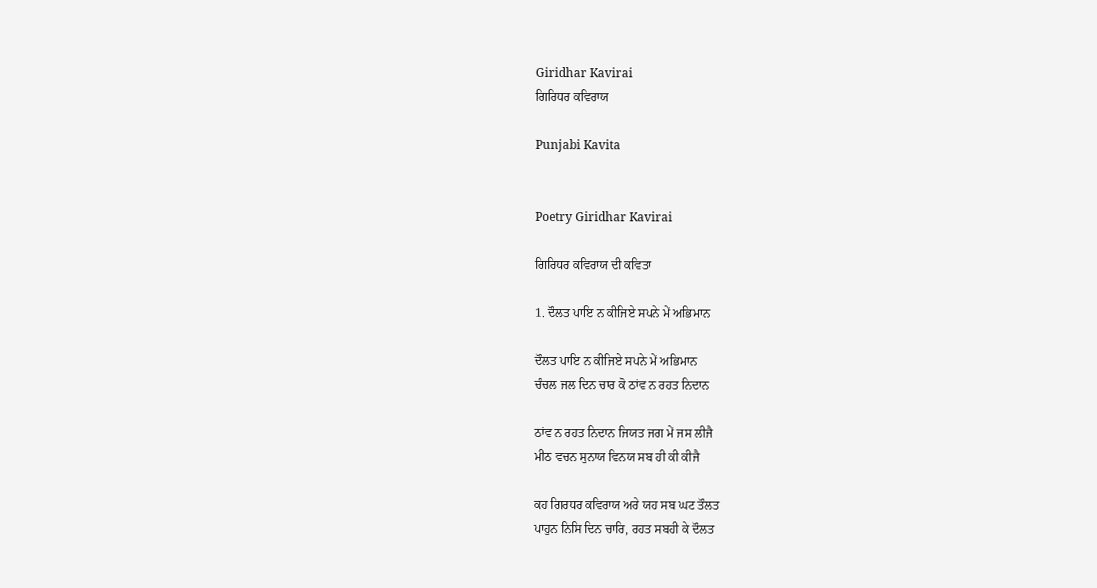Giridhar Kavirai
ਗਿਰਿਧਰ ਕਵਿਰਾਯ

Punjabi Kavita


Poetry Giridhar Kavirai

ਗਿਰਿਧਰ ਕਵਿਰਾਯ ਦੀ ਕਵਿਤਾ

1. ਦੌਲਤ ਪਾਇ ਨ ਕੀਜਿਏ ਸਪਨੇ ਮੇਂ ਅਭਿਮਾਨ

ਦੌਲਤ ਪਾਇ ਨ ਕੀਜਿਏ ਸਪਨੇ ਮੇਂ ਅਭਿਮਾਨ
ਚੰਚਲ ਜਲ ਦਿਨ ਚਾਰ ਕੋ ਠਾਂਵ ਨ ਰਹਤ ਨਿਦਾਨ

ਠਾਂਵ ਨ ਰਹਤ ਨਿਦਾਨ ਜਿਯਤ ਜਗ ਮੇਂ ਜਸ ਲੀਜੈ
ਮੀਠ ਵਚਨ ਸੁਨਾਯ ਵਿਨਯ ਸਬ ਹੀ ਕੀ ਕੀਜੈ

ਕਹ ਗਿਰਧਰ ਕਵਿਰਾਯ ਅਰੇ ਯਹ ਸਬ ਘਟ ਤੌਲਤ
ਪਾਹੁਨ ਨਿਸਿ ਦਿਨ ਚਾਰਿ, ਰਹਤ ਸਬਹੀ ਕੇ ਦੌਲਤ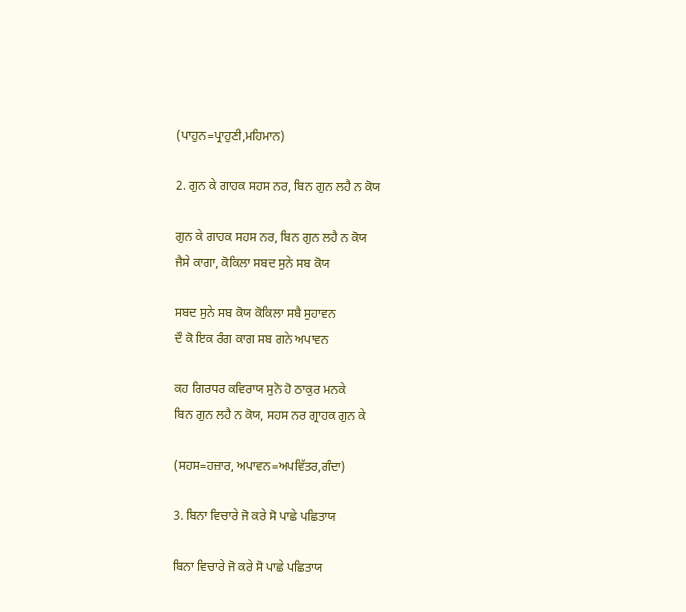(ਪਾਹੁਨ=ਪ੍ਰਾਹੁਣੀ,ਮਹਿਮਾਨ)

2. ਗੁਨ ਕੇ ਗਾਹਕ ਸਹਸ ਨਰ, ਬਿਨ ਗੁਨ ਲਹੈ ਨ ਕੋਯ

ਗੁਨ ਕੇ ਗਾਹਕ ਸਹਸ ਨਰ, ਬਿਨ ਗੁਨ ਲਹੈ ਨ ਕੋਯ
ਜੈਸੇ ਕਾਗਾ, ਕੋਕਿਲਾ ਸਬਦ ਸੁਨੇ ਸਬ ਕੋਯ

ਸਬਦ ਸੁਨੇ ਸਬ ਕੋਯ ਕੋਕਿਲਾ ਸਬੈ ਸੁਹਾਵਨ
ਦੌ ਕੋ ਇਕ ਰੰਗ ਕਾਗ ਸਬ ਗਨੇ ਅਪਾਵਨ

ਕਹ ਗਿਰਧਰ ਕਵਿਰਾਯ ਸੁਨੋ ਹੋ ਠਾਕੁਰ ਮਨਕੇ
ਬਿਨ ਗੁਨ ਲਹੈ ਨ ਕੋਯ, ਸਹਸ ਨਰ ਗ੍ਰਾਹਕ ਗੁਨ ਕੇ

(ਸਹਸ=ਹਜ਼ਾਰ, ਅਪਾਵਨ=ਅਪਵਿੱਤਰ,ਗੰਦਾ)

3. ਬਿਨਾ ਵਿਚਾਰੇ ਜੋ ਕਰੇ ਸੋ ਪਾਛੇ ਪਛਿਤਾਯ

ਬਿਨਾ ਵਿਚਾਰੇ ਜੋ ਕਰੇ ਸੋ ਪਾਛੇ ਪਛਿਤਾਯ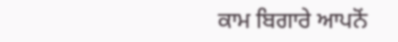ਕਾਮ ਬਿਗਾਰੇ ਆਪਨੋਂ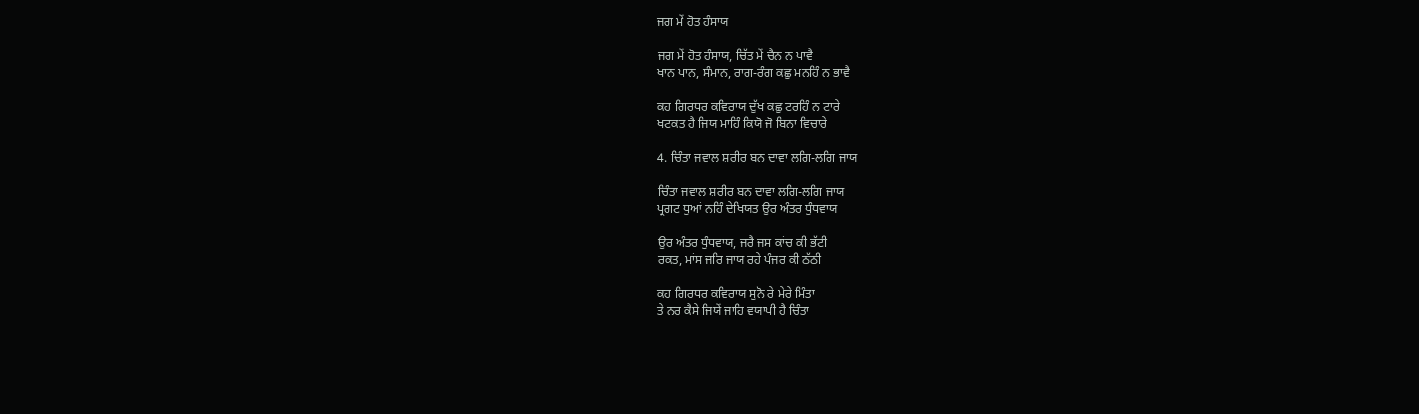ਜਗ ਮੇਂ ਹੋਤ ਹੰਸਾਯ

ਜਗ ਮੇਂ ਹੋਤ ਹੰਸਾਯ, ਚਿੱਤ ਮੇਂ ਚੈਨ ਨ ਪਾਵੈ
ਖਾਨ ਪਾਨ, ਸੰਮਾਨ, ਰਾਗ-ਰੰਗ ਕਛੁ ਮਨਹਿੰ ਨ ਭਾਵੈ

ਕਹ ਗਿਰਧਰ ਕਵਿਰਾਯ ਦੁੱਖ ਕਛੁ ਟਰਹਿੰ ਨ ਟਾਰੇ
ਖਟਕਤ ਹੈ ਜਿਯ ਮਾਹਿੰ ਕਿਯੋ ਜੋ ਬਿਨਾ ਵਿਚਾਰੇ

4. ਚਿੰਤਾ ਜਵਾਲ ਸ਼ਰੀਰ ਬਨ ਦਾਵਾ ਲਗਿ-ਲਗਿ ਜਾਯ

ਚਿੰਤਾ ਜਵਾਲ ਸ਼ਰੀਰ ਬਨ ਦਾਵਾ ਲਗਿ-ਲਗਿ ਜਾਯ
ਪ੍ਰਗਟ ਧੁਆਂ ਨਹਿੰ ਦੇਖਿਯਤ ਉਰ ਅੰਤਰ ਧੁੰਧਵਾਯ

ਉਰ ਅੰਤਰ ਧੁੰਧਵਾਯ, ਜਰੈ ਜਸ ਕਾਂਚ ਕੀ ਭੱਟੀ
ਰਕਤ, ਮਾਂਸ ਜਰਿ ਜਾਯ ਰਹੇ ਪੰਜਰ ਕੀ ਠੱਠੀ

ਕਹ ਗਿਰਧਰ ਕਵਿਰਾਯ ਸੁਨੋ ਰੇ ਮੇਰੇ ਮਿੰਤਾ
ਤੇ ਨਰ ਕੈਸੇ ਜਿਯੇਂ ਜਾਹਿ ਵਯਾਪੀ ਹੈ ਚਿੰਤਾ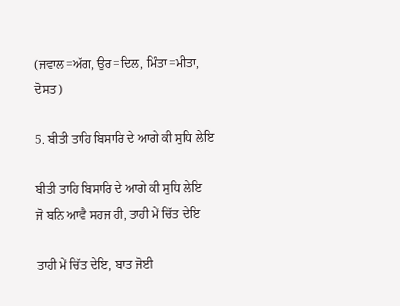(ਜਵਾਲ=ਅੱਗ, ਉਰ=ਦਿਲ, ਮਿੰਤਾ=ਮੀਤਾ,
ਦੋਸਤ)

5. ਬੀਤੀ ਤਾਹਿ ਬਿਸਾਰਿ ਦੇ ਆਗੇ ਕੀ ਸੁਧਿ ਲੇਇ

ਬੀਤੀ ਤਾਹਿ ਬਿਸਾਰਿ ਦੇ ਆਗੇ ਕੀ ਸੁਧਿ ਲੇਇ
ਜੋ ਬਨਿ ਆਵੈ ਸਹਜ ਹੀ, ਤਾਹੀ ਮੇਂ ਚਿੱਤ ਦੇਇ

ਤਾਹੀ ਮੇਂ ਚਿੱਤ ਦੇਇ, ਬਾਤ ਜੋਈ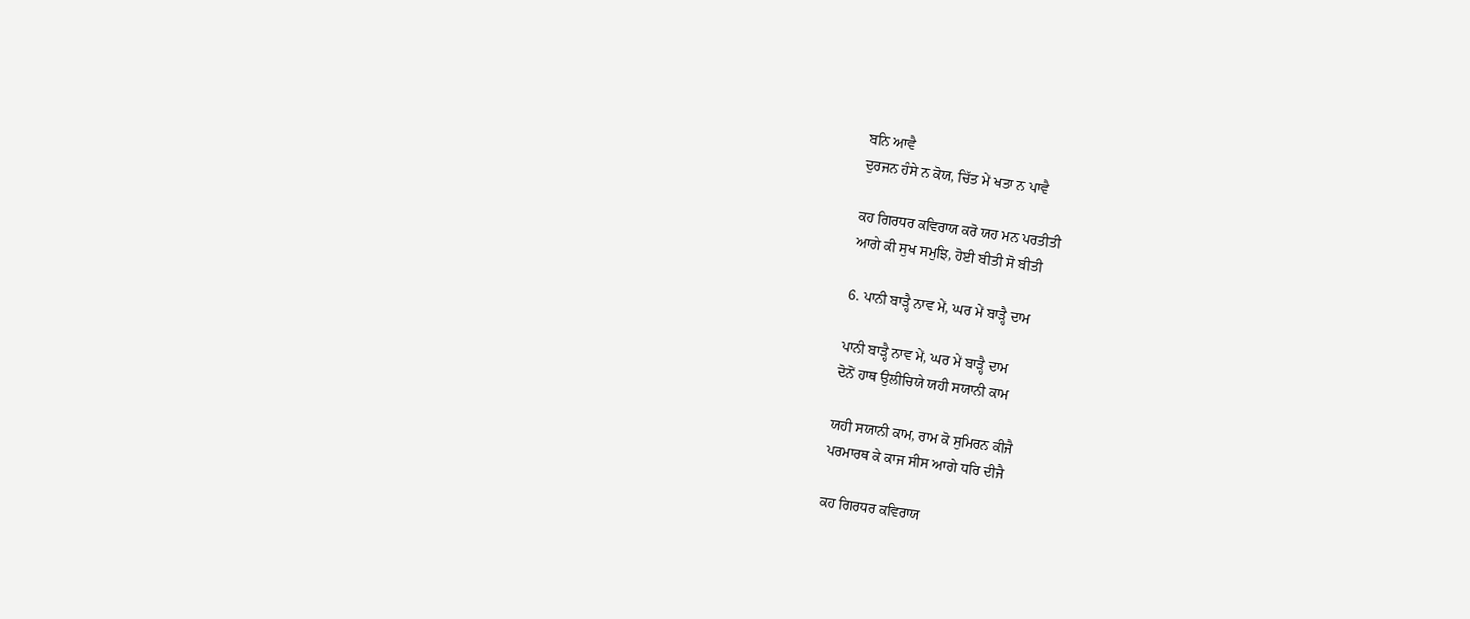ਬਨਿ ਆਵੈ
ਦੁਰਜਨ ਹੰਸੇ ਨ ਕੋਯ, ਚਿੱਤ ਮੇਂ ਖਤਾ ਨ ਪਾਵੈ

ਕਹ ਗਿਰਧਰ ਕਵਿਰਾਯ ਕਰੋ ਯਹ ਮਨ ਪਰਤੀਤੀ
ਆਗੇ ਕੀ ਸੁਖ ਸਮੁਝਿ, ਹੋਈ ਬੀਤੀ ਸੋ ਬੀਤੀ

6. ਪਾਨੀ ਬਾੜ੍ਹੈ ਨਾਵ ਮੇਂ, ਘਰ ਮੇਂ ਬਾੜ੍ਹੈ ਦਾਮ

ਪਾਨੀ ਬਾੜ੍ਹੈ ਨਾਵ ਮੇਂ, ਘਰ ਮੇਂ ਬਾੜ੍ਹੈ ਦਾਮ
ਦੋਨੋਂ ਹਾਥ ਉਲੀਚਿਯੇ ਯਹੀ ਸਯਾਨੀ ਕਾਮ

ਯਹੀ ਸਯਾਨੀ ਕਾਮ, ਰਾਮ ਕੋ ਸੁਮਿਰਨ ਕੀਜੈ
ਪਰਮਾਰਥ ਕੇ ਕਾਜ ਸੀਸ ਆਗੇ ਧਰਿ ਦੀਜੈ

ਕਹ ਗਿਰਧਰ ਕਵਿਰਾਯ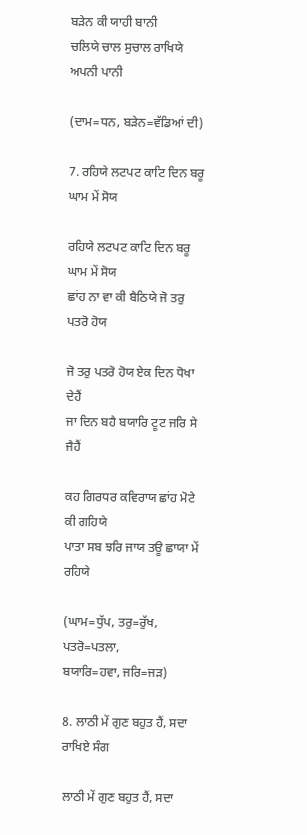ਬੜੇਨ ਕੀ ਯਾਹੀ ਬਾਨੀ
ਚਲਿਯੇ ਚਾਲ ਸੁਚਾਲ ਰਾਖਿਯੇ ਅਪਨੀ ਪਾਨੀ

(ਦਾਮ=ਧਨ, ਬੜੇਨ=ਵੱਡਿਆਂ ਦੀ)

7. ਰਹਿਯੇ ਲਟਪਟ ਕਾਟਿ ਦਿਨ ਬਰੂ ਘਾਮ ਮੇਂ ਸੋਯ

ਰਹਿਯੇ ਲਟਪਟ ਕਾਟਿ ਦਿਨ ਬਰੂ ਘਾਮ ਮੇਂ ਸੋਯ
ਛਾਂਹ ਨਾ ਵਾ ਕੀ ਬੈਠਿਯੇ ਜੋ ਤਰੁ ਪਤਰੋ ਹੋਯ

ਜੋ ਤਰੁ ਪਤਰੋ ਹੋਯ ਏਕ ਦਿਨ ਧੋਖਾ ਦੇਹੈਂ
ਜਾ ਦਿਨ ਬਹੈ ਬਯਾਰਿ ਟੂਟ ਜਰਿ ਸੇ ਜੈਹੈਂ

ਕਹ ਗਿਰਧਰ ਕਵਿਰਾਯ ਛਾਂਹ ਮੋਟੇ ਕੀ ਗਹਿਯੇ
ਪਾਤਾ ਸਬ ਝਰਿ ਜਾਯ ਤਊ ਛਾਯਾ ਮੇਂ ਰਹਿਯੇ

(ਘਾਮ=ਧੁੱਪ, ਤਰੁ=ਰੁੱਖ, ਪਤਰੋ=ਪਤਲਾ,
ਬਯਾਰਿ=ਹਵਾ, ਜਰਿ=ਜੜ)

8. ਲਾਠੀ ਮੇਂ ਗੁਣ ਬਹੁਤ ਹੈਂ, ਸਦਾ ਰਾਖਿਏ ਸੰਗ

ਲਾਠੀ ਮੇਂ ਗੁਣ ਬਹੁਤ ਹੈਂ, ਸਦਾ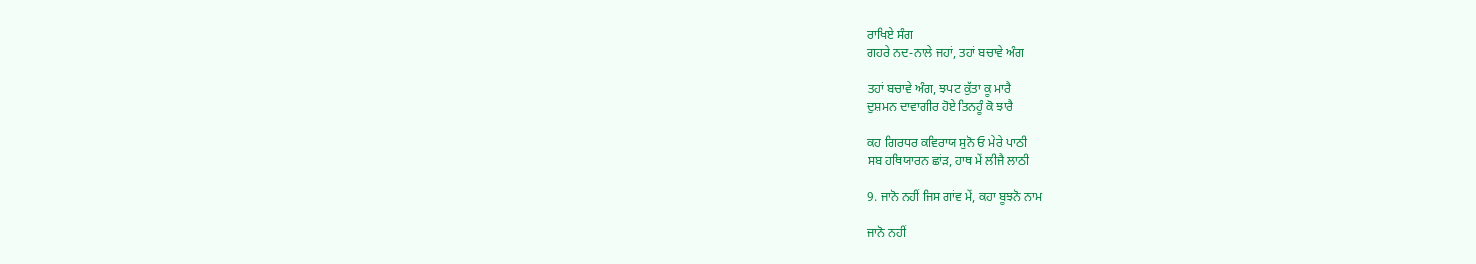ਰਾਖਿਏ ਸੰਗ
ਗਹਰੇ ਨਦ-ਨਾਲੇ ਜਹਾਂ, ਤਹਾਂ ਬਚਾਵੇ ਅੰਗ

ਤਹਾਂ ਬਚਾਵੇ ਅੰਗ, ਝਪਟ ਕੁੱਤਾ ਕੂ ਮਾਰੈ
ਦੁਸ਼ਮਨ ਦਾਵਾਗੀਰ ਹੋਏ ਤਿਨਹੂੰ ਕੋ ਝਾਰੈ

ਕਹ ਗਿਰਧਰ ਕਵਿਰਾਯ ਸੁਨੋ ਓ ਮੇਰੇ ਪਾਠੀ
ਸਬ ਹਥਿਯਾਰਨ ਛਾਂੜ, ਹਾਥ ਮੇਂ ਲੀਜੈ ਲਾਠੀ

9. ਜਾਨੋ ਨਹੀਂ ਜਿਸ ਗਾਂਵ ਮੇਂ, ਕਹਾ ਬੂਝਨੋ ਨਾਮ

ਜਾਨੋ ਨਹੀਂ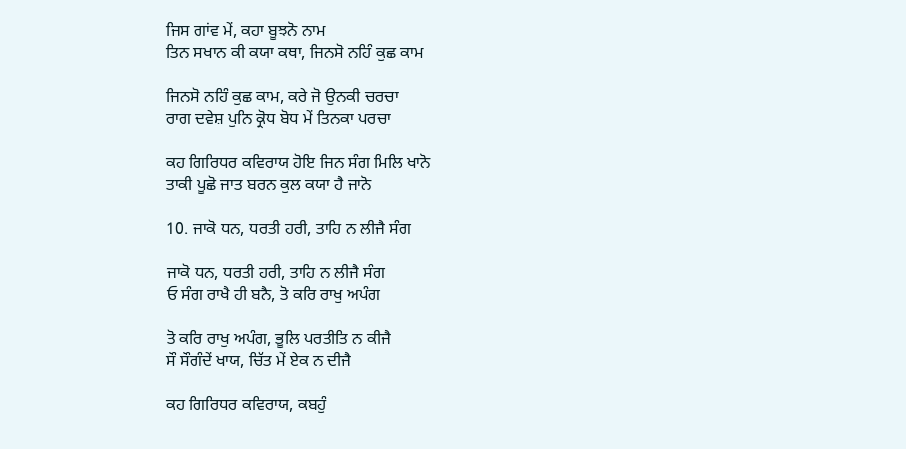ਜਿਸ ਗਾਂਵ ਮੇਂ, ਕਹਾ ਬੂਝਨੋ ਨਾਮ
ਤਿਨ ਸਖਾਨ ਕੀ ਕਯਾ ਕਥਾ, ਜਿਨਸੋ ਨਹਿੰ ਕੁਛ ਕਾਮ

ਜਿਨਸੋ ਨਹਿੰ ਕੁਛ ਕਾਮ, ਕਰੇ ਜੋ ਉਨਕੀ ਚਰਚਾ
ਰਾਗ ਦਵੇਸ਼ ਪੁਨਿ ਕ੍ਰੋਧ ਬੋਧ ਮੇਂ ਤਿਨਕਾ ਪਰਚਾ

ਕਹ ਗਿਰਿਧਰ ਕਵਿਰਾਯ ਹੋਇ ਜਿਨ ਸੰਗ ਮਿਲਿ ਖਾਨੋ
ਤਾਕੀ ਪੂਛੋ ਜਾਤ ਬਰਨ ਕੁਲ ਕਯਾ ਹੈ ਜਾਨੋ

10. ਜਾਕੋ ਧਨ, ਧਰਤੀ ਹਰੀ, ਤਾਹਿ ਨ ਲੀਜੈ ਸੰਗ

ਜਾਕੋ ਧਨ, ਧਰਤੀ ਹਰੀ, ਤਾਹਿ ਨ ਲੀਜੈ ਸੰਗ
ਓ ਸੰਗ ਰਾਖੈ ਹੀ ਬਨੈ, ਤੋ ਕਰਿ ਰਾਖੁ ਅਪੰਗ

ਤੋ ਕਰਿ ਰਾਖੁ ਅਪੰਗ, ਭੂਲਿ ਪਰਤੀਤਿ ਨ ਕੀਜੈ
ਸੌ ਸੌਗੰਦੇਂ ਖਾਯ, ਚਿੱਤ ਮੇਂ ਏਕ ਨ ਦੀਜੈ

ਕਹ ਗਿਰਿਧਰ ਕਵਿਰਾਯ, ਕਬਹੁੰ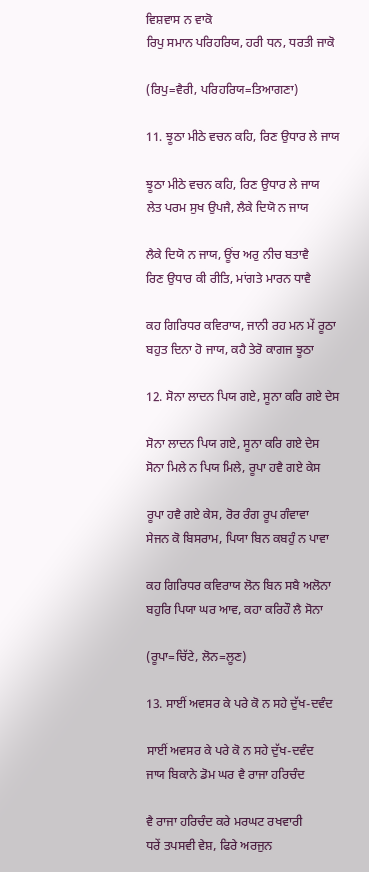ਵਿਸ਼ਵਾਸ ਨ ਵਾਕੋ
ਰਿਪੁ ਸਮਾਨ ਪਰਿਹਰਿਯ, ਹਰੀ ਧਨ, ਧਰਤੀ ਜਾਕੋ

(ਰਿਪੁ=ਵੈਰੀ, ਪਰਿਹਰਿਯ=ਤਿਆਗਣਾ)

11. ਝੂਠਾ ਮੀਠੇ ਵਚਨ ਕਹਿ, ਰਿਣ ਉਧਾਰ ਲੇ ਜਾਯ

ਝੂਠਾ ਮੀਠੇ ਵਚਨ ਕਹਿ, ਰਿਣ ਉਧਾਰ ਲੇ ਜਾਯ
ਲੇਤ ਪਰਮ ਸੁਖ ਉਪਜੈ, ਲੈਕੇ ਦਿਯੋ ਨ ਜਾਯ

ਲੈਕੇ ਦਿਯੋ ਨ ਜਾਯ, ਊਂਚ ਅਰੁ ਨੀਚ ਬਤਾਵੈ
ਰਿਣ ਉਧਾਰ ਕੀ ਰੀਤਿ, ਮਾਂਗਤੇ ਮਾਰਨ ਧਾਵੈ

ਕਹ ਗਿਰਿਧਰ ਕਵਿਰਾਯ, ਜਾਨੀ ਰਹ ਮਨ ਮੇਂ ਰੂਠਾ
ਬਹੁਤ ਦਿਨਾ ਹੋ ਜਾਯ, ਕਹੈ ਤੇਰੋ ਕਾਗਜ ਝੂਠਾ

12. ਸੋਨਾ ਲਾਦਨ ਪਿਯ ਗਏ, ਸੂਨਾ ਕਰਿ ਗਏ ਦੇਸ

ਸੋਨਾ ਲਾਦਨ ਪਿਯ ਗਏ, ਸੂਨਾ ਕਰਿ ਗਏ ਦੇਸ
ਸੋਨਾ ਮਿਲੇ ਨ ਪਿਯ ਮਿਲੇ, ਰੂਪਾ ਹਵੈ ਗਏ ਕੇਸ

ਰੂਪਾ ਹਵੈ ਗਏ ਕੇਸ, ਰੋਰ ਰੰਗ ਰੂਪ ਗੰਵਾਵਾ
ਸੇਜਨ ਕੋ ਬਿਸਰਾਮ, ਪਿਯਾ ਬਿਨ ਕਬਹੁੰ ਨ ਪਾਵਾ

ਕਹ ਗਿਰਿਧਰ ਕਵਿਰਾਯ ਲੋਨ ਬਿਨ ਸਬੈ ਅਲੋਨਾ
ਬਹੁਰਿ ਪਿਯਾ ਘਰ ਆਵ, ਕਹਾ ਕਰਿਹੌ ਲੈ ਸੋਨਾ

(ਰੂਪਾ=ਚਿੱਟੇ, ਲੋਨ=ਲੂਣ)

13. ਸਾਈਂ ਅਵਸਰ ਕੇ ਪਰੇ ਕੋ ਨ ਸਹੇ ਦੁੱਖ-ਦਵੰਦ

ਸਾਈਂ ਅਵਸਰ ਕੇ ਪਰੇ ਕੋ ਨ ਸਹੇ ਦੁੱਖ-ਦਵੰਦ
ਜਾਯ ਬਿਕਾਨੇ ਡੋਮ ਘਰ ਵੈ ਰਾਜਾ ਹਰਿਚੰਦ

ਵੈ ਰਾਜਾ ਹਰਿਚੰਦ ਕਰੇ ਮਰਘਟ ਰਖਵਾਰੀ
ਧਰੇਂ ਤਪਸਵੀ ਵੇਸ਼, ਫਿਰੇ ਅਰਜੁਨ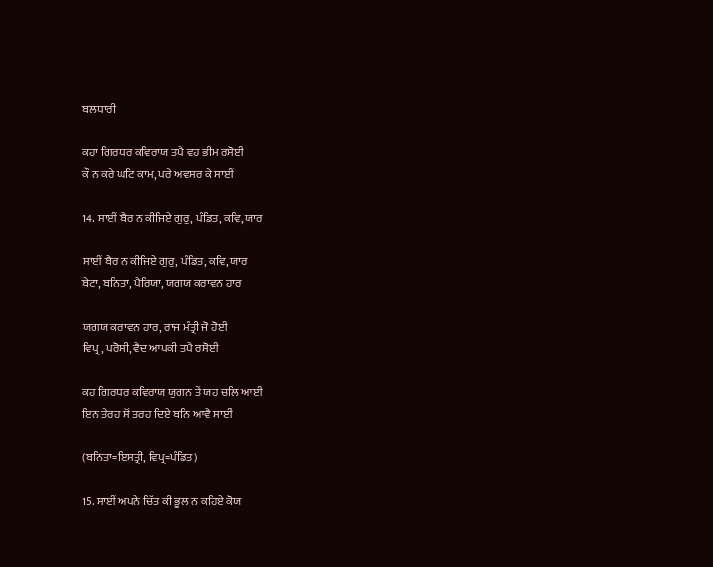ਬਲਧਾਰੀ

ਕਹਾ ਗਿਰਧਰ ਕਵਿਰਾਯ ਤਪੈ ਵਹ ਭੀਮ ਰਸੋਈ
ਕੌ ਨ ਕਰੇ ਘਟਿ ਕਾਮ, ਪਰੇ ਅਵਸਰ ਕੇ ਸਾਈਂ

14. ਸਾਈਂ ਬੈਰ ਨ ਕੀਜਿਏ ਗੁਰੁ, ਪੰਡਿਤ, ਕਵਿ, ਯਾਰ

ਸਾਈਂ ਬੈਰ ਨ ਕੀਜਿਏ ਗੁਰੁ, ਪੰਡਿਤ, ਕਵਿ, ਯਾਰ
ਬੇਟਾ, ਬਨਿਤਾ, ਪੈਰਿਯਾ, ਯਗਯ ਕਰਾਵਨ ਹਾਰ

ਯਗਯ ਕਰਾਵਨ ਹਾਰ, ਰਾਜ ਮੰਤ੍ਰੀ ਜੋ ਹੋਈ
ਵਿਪ੍ਰ, ਪਰੋਸੀ, ਵੈਦ ਆਪਕੀ ਤਪੈ ਰਸੋਈ

ਕਹ ਗਿਰਧਰ ਕਵਿਰਾਯ ਯੁਗਨ ਤੇਂ ਯਹ ਚਲਿ ਆਈ
ਇਨ ਤੇਰਹ ਸੋਂ ਤਰਹ ਦਿਏ ਬਨਿ ਆਵੈ ਸਾਈਂ

(ਬਨਿਤਾ=ਇਸਤ੍ਰੀ, ਵਿਪ੍ਰ=ਪੰਡਿਤ)

15. ਸਾਈਂ ਅਪਨੇ ਚਿੱਤ ਕੀ ਭੂਲ ਨ ਕਹਿਏ ਕੋਯ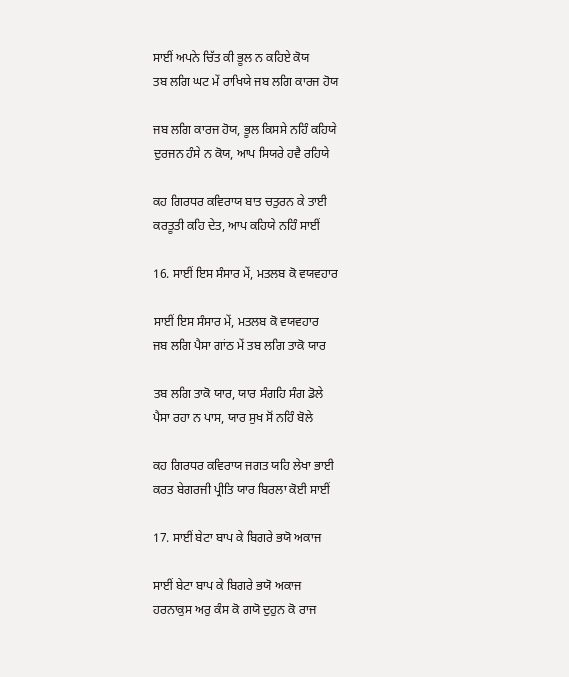ਸਾਈਂ ਅਪਨੇ ਚਿੱਤ ਕੀ ਭੂਲ ਨ ਕਹਿਏ ਕੋਯ
ਤਬ ਲਗਿ ਘਟ ਮੇਂ ਰਾਖਿਯੇ ਜਬ ਲਗਿ ਕਾਰਜ ਹੋਯ

ਜਬ ਲਗਿ ਕਾਰਜ ਹੋਯ, ਭੂਲ ਕਿਸਸੇ ਨਹਿੰ ਕਹਿਯੇ
ਦੁਰਜਨ ਹੰਸੇ ਨ ਕੋਯ, ਆਪ ਸਿਯਰੇ ਹਵੈ ਰਹਿਯੇ

ਕਹ ਗਿਰਧਰ ਕਵਿਰਾਯ ਬਾਤ ਚਤੁਰਨ ਕੇ ਤਾਈ
ਕਰਤੂਤੀ ਕਹਿ ਦੇਤ, ਆਪ ਕਹਿਯੇ ਨਹਿੰ ਸਾਈਂ

16. ਸਾਈਂ ਇਸ ਸੰਸਾਰ ਮੇਂ, ਮਤਲਬ ਕੋ ਵਯਵਹਾਰ

ਸਾਈਂ ਇਸ ਸੰਸਾਰ ਮੇਂ, ਮਤਲਬ ਕੋ ਵਯਵਹਾਰ
ਜਬ ਲਗਿ ਪੈਸਾ ਗਾਂਠ ਮੇਂ ਤਬ ਲਗਿ ਤਾਕੋ ਯਾਰ

ਤਬ ਲਗਿ ਤਾਕੋ ਯਾਰ, ਯਾਰ ਸੰਗਹਿ ਸੰਗ ਡੋਲੇ
ਪੈਸਾ ਰਹਾ ਨ ਪਾਸ, ਯਾਰ ਸੁਖ ਸੋਂ ਨਹਿੰ ਬੋਲੇ

ਕਹ ਗਿਰਧਰ ਕਵਿਰਾਯ ਜਗਤ ਯਹਿ ਲੇਖਾ ਭਾਈ
ਕਰਤ ਬੇਗਰਜੀ ਪ੍ਰੀਤਿ ਯਾਰ ਬਿਰਲਾ ਕੋਈ ਸਾਈਂ

17. ਸਾਈਂ ਬੇਟਾ ਬਾਪ ਕੇ ਬਿਗਰੇ ਭਯੋ ਅਕਾਜ

ਸਾਈਂ ਬੇਟਾ ਬਾਪ ਕੇ ਬਿਗਰੇ ਭਯੋ ਅਕਾਜ
ਹਰਨਾਕੁਸ ਅਰੁ ਕੰਸ ਕੋ ਗਯੋ ਦੁਹੁਨ ਕੋ ਰਾਜ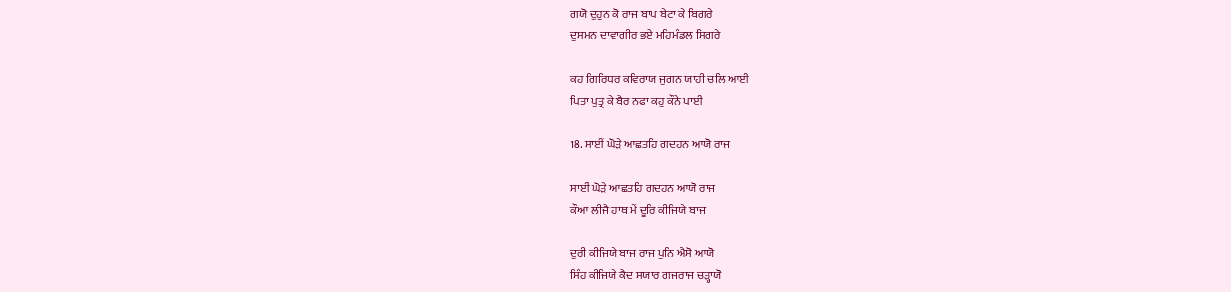ਗਯੋ ਦੁਹੁਨ ਕੋ ਰਾਜ ਬਾਪ ਬੇਟਾ ਕੇ ਬਿਗਰੇ
ਦੁਸਮਨ ਦਾਵਾਗੀਰ ਭਏ ਮਹਿਮੰਡਲ ਸਿਗਰੇ

ਕਹ ਗਿਰਿਧਰ ਕਵਿਰਾਯ ਜੁਗਨ ਯਾਹੀ ਚਲਿ ਆਈ
ਪਿਤਾ ਪੁਤ੍ਰ ਕੇ ਬੈਰ ਨਫਾ ਕਹੁ ਕੌਨੇ ਪਾਈ

18. ਸਾਈਂ ਘੋੜੇ ਆਛਤਹਿ ਗਦਹਨ ਆਯੋ ਰਾਜ

ਸਾਈਂ ਘੋੜੇ ਆਛਤਹਿ ਗਦਹਨ ਆਯੋ ਰਾਜ
ਕੌਆ ਲੀਜੈ ਹਾਥ ਮੇਂ ਦੂਰਿ ਕੀਜਿਯੇ ਬਾਜ

ਦੁਰੀ ਕੀਜਿਯੇ ਬਾਜ ਰਾਜ ਪੁਨਿ ਐਸੋ ਆਯੋ
ਸਿੰਹ ਕੀਜਿਯੇ ਕੈਦ ਸਯਾਰ ਗਜਰਾਜ ਚੜ੍ਹਾਯੋ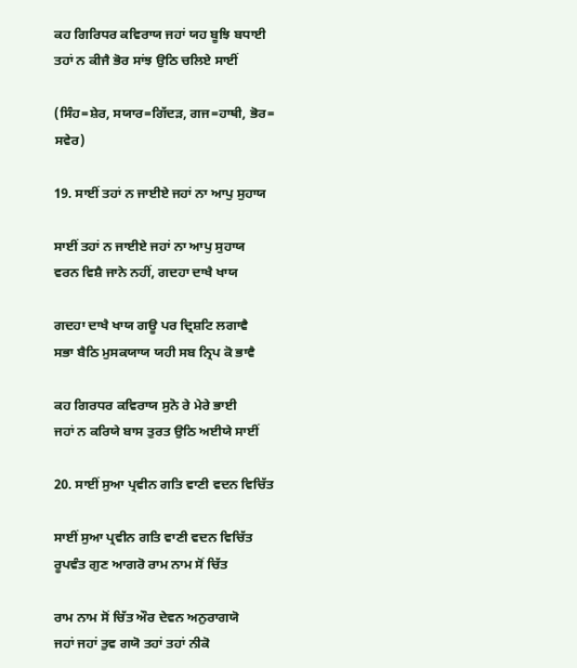ਕਹ ਗਿਰਿਧਰ ਕਵਿਰਾਯ ਜਹਾਂ ਯਹ ਬੂਝਿ ਬਧਾਈ
ਤਹਾਂ ਨ ਕੀਜੈ ਭੋਰ ਸਾਂਝ ਉਠਿ ਚਲਿਏ ਸਾਈਂ

(ਸਿੰਹ=ਸ਼ੇਰ, ਸਯਾਰ=ਗਿੱਦੜ, ਗਜ=ਹਾਥੀ, ਭੋਰ=
ਸਵੇਰ)

19. ਸਾਈਂ ਤਹਾਂ ਨ ਜਾਈਏ ਜਹਾਂ ਨਾ ਆਪੁ ਸੁਹਾਯ

ਸਾਈਂ ਤਹਾਂ ਨ ਜਾਈਏ ਜਹਾਂ ਨਾ ਆਪੁ ਸੁਹਾਯ
ਵਰਨ ਵਿਸ਼ੈ ਜਾਨੇ ਨਹੀਂ, ਗਦਹਾ ਦਾਖੈ ਖਾਯ

ਗਦਹਾ ਦਾਖੈ ਖਾਯ ਗਊ ਪਰ ਦ੍ਰਿਸ਼ਟਿ ਲਗਾਵੈ
ਸਭਾ ਬੈਠਿ ਮੁਸਕਯਾਯ ਯਹੀ ਸਬ ਨ੍ਰਿਪ ਕੋ ਭਾਵੈ

ਕਹ ਗਿਰਧਰ ਕਵਿਰਾਯ ਸੁਨੋ ਰੇ ਮੇਰੇ ਭਾਈ
ਜਹਾਂ ਨ ਕਰਿਯੇ ਬਾਸ ਤੁਰਤ ਉਠਿ ਅਈਯੇ ਸਾਈਂ

20. ਸਾਈਂ ਸੁਆ ਪ੍ਰਵੀਨ ਗਤਿ ਵਾਣੀ ਵਦਨ ਵਿਚਿੱਤ

ਸਾਈਂ ਸੁਆ ਪ੍ਰਵੀਨ ਗਤਿ ਵਾਣੀ ਵਦਨ ਵਿਚਿੱਤ
ਰੂਪਵੰਤ ਗੁਣ ਆਗਰੋ ਰਾਮ ਨਾਮ ਸੋਂ ਚਿੱਤ

ਰਾਮ ਨਾਮ ਸੋਂ ਚਿੱਤ ਔਰ ਦੇਵਨ ਅਨੁਰਾਗਯੋ
ਜਹਾਂ ਜਹਾਂ ਤੁਵ ਗਯੋ ਤਹਾਂ ਤਹਾਂ ਨੀਕੋ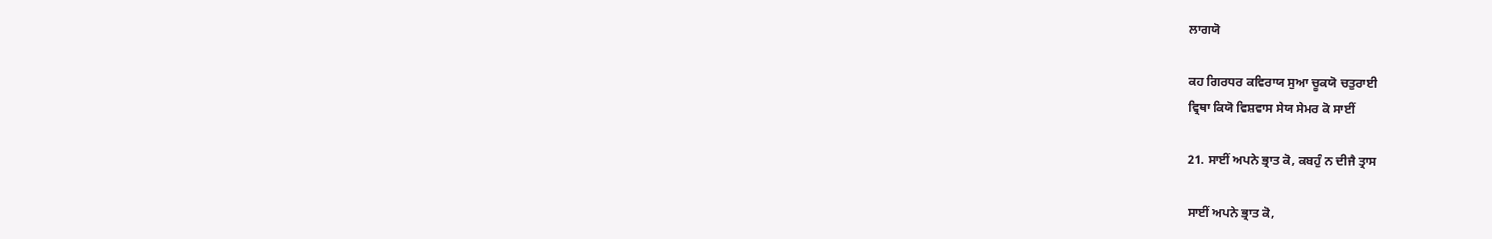ਲਾਗਯੋ

ਕਹ ਗਿਰਧਰ ਕਵਿਰਾਯ ਸੁਆ ਚੂਕਯੋ ਚਤੁਰਾਈ
ਵ੍ਰਿਥਾ ਕਿਯੋ ਵਿਸ਼ਵਾਸ ਸੇਯ ਸੇਮਰ ਕੋ ਸਾਈਂ

21. ਸਾਈਂ ਅਪਨੇ ਭ੍ਰਾਤ ਕੋ, ਕਬਹੁੰ ਨ ਦੀਜੈ ਤ੍ਰਾਸ

ਸਾਈਂ ਅਪਨੇ ਭ੍ਰਾਤ ਕੋ,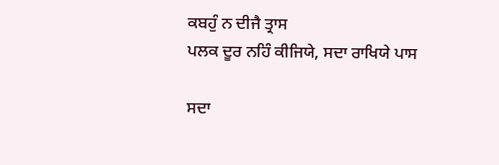ਕਬਹੁੰ ਨ ਦੀਜੈ ਤ੍ਰਾਸ
ਪਲਕ ਦੂਰ ਨਹਿੰ ਕੀਜਿਯੇ, ਸਦਾ ਰਾਖਿਯੇ ਪਾਸ

ਸਦਾ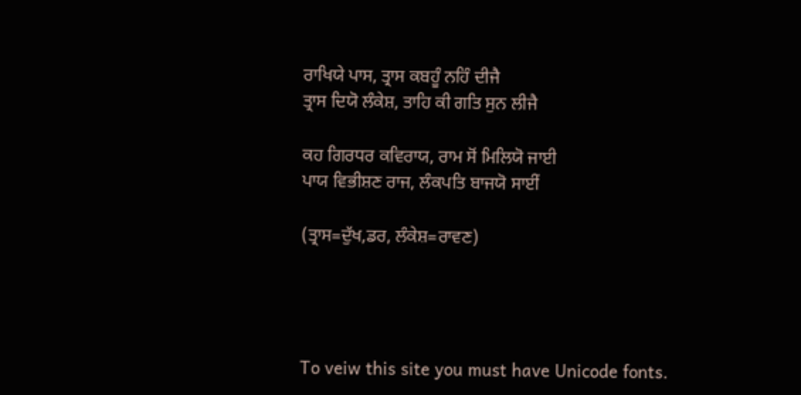ਰਾਖਿਯੇ ਪਾਸ, ਤ੍ਰਾਸ ਕਬਹੂੰ ਨਹਿੰ ਦੀਜੈ
ਤ੍ਰਾਸ ਦਿਯੋ ਲੰਕੇਸ਼, ਤਾਹਿ ਕੀ ਗਤਿ ਸੁਨ ਲੀਜੈ

ਕਹ ਗਿਰਧਰ ਕਵਿਰਾਯ, ਰਾਮ ਸੋਂ ਮਿਲਿਯੋ ਜਾਈ
ਪਾਯ ਵਿਭੀਸ਼ਣ ਰਾਜ, ਲੰਕਪਤਿ ਬਾਜਯੋ ਸਾਈਂ

(ਤ੍ਰਾਸ=ਦੁੱਖ,ਡਰ, ਲੰਕੇਸ਼=ਰਾਵਣ)




To veiw this site you must have Unicode fonts.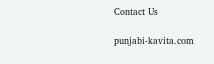Contact Us

punjabi-kavita.com